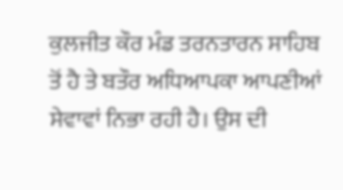ਕੁਲਜੀਤ ਕੌਰ ਮੰਡ ਤਰਨਤਾਰਨ ਸਾਹਿਬ ਤੋਂ ਹੈ ਤੇ ਬਤੌਰ ਅਧਿਆਪਕਾ ਆਪਣੀਆਂ ਸੇਵਾਵਾਂ ਨਿਭਾ ਰਹੀ ਹੈ। ਉਸ ਦੀ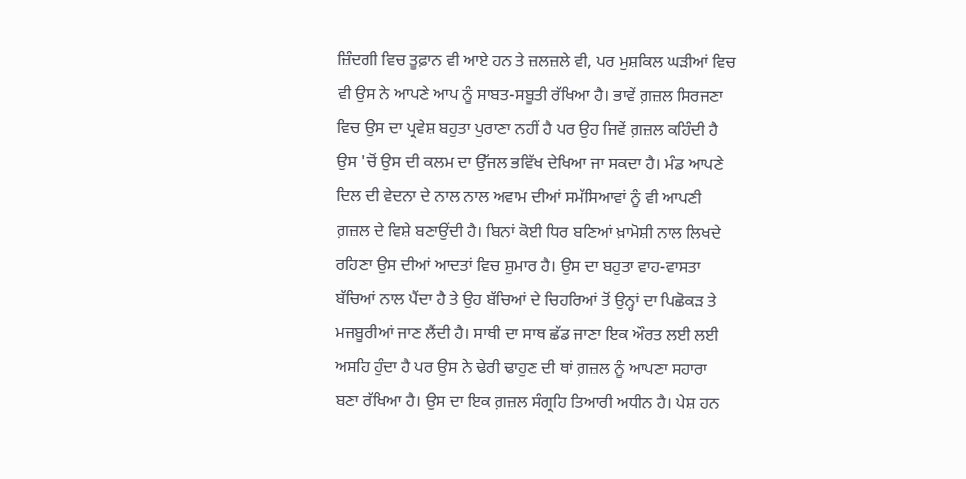ਜ਼ਿੰਦਗੀ ਵਿਚ ਤੂਫ਼ਾਨ ਵੀ ਆਏ ਹਨ ਤੇ ਜ਼ਲਜ਼ਲੇ ਵੀ, ਪਰ ਮੁਸ਼ਕਿਲ ਘੜੀਆਂ ਵਿਚ ਵੀ ਉਸ ਨੇ ਆਪਣੇ ਆਪ ਨੂੰ ਸਾਬਤ-ਸਬੂਤੀ ਰੱਖਿਆ ਹੈ। ਭਾਵੇਂ ਗ਼ਜ਼ਲ ਸਿਰਜਣਾ ਵਿਚ ਉਸ ਦਾ ਪ੍ਰਵੇਸ਼ ਬਹੁਤਾ ਪੁਰਾਣਾ ਨਹੀਂ ਹੈ ਪਰ ਉਹ ਜਿਵੇਂ ਗ਼ਜ਼ਲ ਕਹਿੰਦੀ ਹੈ ਉਸ 'ਚੋਂ ਉਸ ਦੀ ਕਲਮ ਦਾ ਉੱਜਲ ਭਵਿੱਖ ਦੇਖਿਆ ਜਾ ਸਕਦਾ ਹੈ। ਮੰਡ ਆਪਣੇ ਦਿਲ ਦੀ ਵੇਦਨਾ ਦੇ ਨਾਲ ਨਾਲ ਅਵਾਮ ਦੀਆਂ ਸਮੱਸਿਆਵਾਂ ਨੂੰ ਵੀ ਆਪਣੀ ਗ਼ਜ਼ਲ ਦੇ ਵਿਸ਼ੇ ਬਣਾਉਂਦੀ ਹੈ। ਬਿਨਾਂ ਕੋਈ ਧਿਰ ਬਣਿਆਂ ਖ਼ਾਮੋਸ਼ੀ ਨਾਲ ਲਿਖਦੇ ਰਹਿਣਾ ਉਸ ਦੀਆਂ ਆਦਤਾਂ ਵਿਚ ਸ਼ੁਮਾਰ ਹੈ। ਉਸ ਦਾ ਬਹੁਤਾ ਵਾਹ-ਵਾਸਤਾ ਬੱਚਿਆਂ ਨਾਲ ਪੈਂਦਾ ਹੈ ਤੇ ਉਹ ਬੱਚਿਆਂ ਦੇ ਚਿਹਰਿਆਂ ਤੋਂ ਉਨ੍ਹਾਂ ਦਾ ਪਿਛੋਕੜ ਤੇ ਮਜਬੂਰੀਆਂ ਜਾਣ ਲੈਂਦੀ ਹੈ। ਸਾਥੀ ਦਾ ਸਾਥ ਛੱਡ ਜਾਣਾ ਇਕ ਔਰਤ ਲਈ ਲਈ ਅਸਹਿ ਹੁੰਦਾ ਹੈ ਪਰ ਉਸ ਨੇ ਢੇਰੀ ਢਾਹੁਣ ਦੀ ਥਾਂ ਗ਼ਜ਼ਲ ਨੂੰ ਆਪਣਾ ਸਹਾਰਾ ਬਣਾ ਰੱਖਿਆ ਹੈ। ਉਸ ਦਾ ਇਕ ਗ਼ਜ਼ਲ ਸੰਗ੍ਰਹਿ ਤਿਆਰੀ ਅਧੀਨ ਹੈ। ਪੇਸ਼ ਹਨ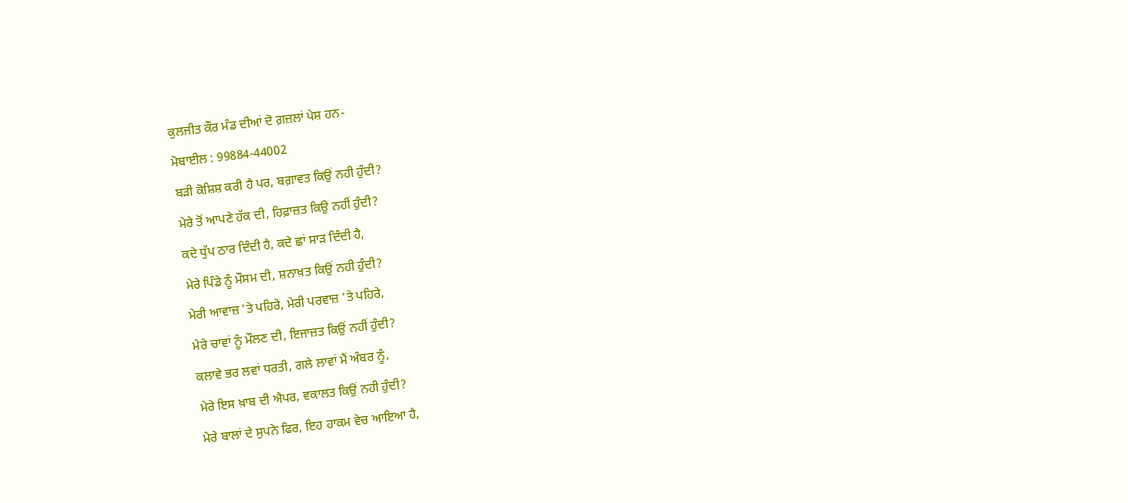ਕੁਲਜੀਤ ਕੌਰ ਮੰਡ ਦੀਆਂ ਦੋ ਗ਼ਜ਼ਲਾਂ ਪੇਸ਼ ਹਨ-
ਮੋਬਾਈਲ : 99884-44002
ਬੜੀ ਕੋਸ਼ਿਸ਼ ਕਰੀ ਹੈ ਪਰ, ਬਗ਼ਾਵਤ ਕਿਉਂ ਨਹੀ ਹੁੰਦੀ?
ਮੇਰੇ ਤੋਂ ਆਪਣੇ ਹੱਕ ਦੀ, ਹਿਫ਼ਾਜ਼ਤ ਕਿਉ ਨਹੀਂ ਹੁੰਦੀ?
ਕਦੇ ਧੁੱਪ ਠਾਰ ਦਿੰਦੀ ਹੈ, ਕਦੇ ਛਾਂ ਸਾੜ ਦਿੰਦੀ ਹੈ,
ਮੇਰੇ ਪਿੰਡੇ ਨੂੰ ਮੌਸਮ ਦੀ, ਸ਼ਨਾਖ਼ਤ ਕਿਉਂ ਨਹੀ ਹੁੰਦੀ?
ਮੇਰੀ ਆਵਾਜ਼ 'ਤੇ ਪਹਿਰੇ, ਮੇਰੀ ਪਰਵਾਜ਼ 'ਤੇ ਪਹਿਰੇ,
ਮੇਰੇ ਚਾਵਾਂ ਨੂੰ ਮੌਲਣ ਦੀ, ਇਜਾਜ਼ਤ ਕਿਉਂ ਨਹੀਂ ਹੁੰਦੀ?
ਕਲਾਵੇ ਭਰ ਲਵਾਂ ਧਰਤੀ, ਗਲੇ ਲਾਵਾਂ ਮੈਂ ਅੰਬਰ ਨੂੰ,
ਮੇਰੇ ਇਸ ਖ਼ਾਬ ਦੀ ਐਪਰ, ਵਕਾਲਤ ਕਿਉਂ ਨਹੀ ਹੁੰਦੀ?
ਮੇਰੇ ਬਾਲਾਂ ਦੇ ਸੁਪਨੇ ਫਿਰ, ਇਹ ਹਾਕਮ ਵੇਚ ਆਇਆ ਹੈ,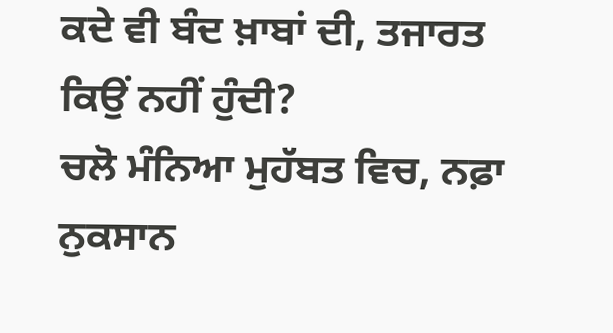ਕਦੇ ਵੀ ਬੰਦ ਖ਼ਾਬਾਂ ਦੀ, ਤਜਾਰਤ ਕਿਉਂ ਨਹੀਂ ਹੁੰਦੀ?
ਚਲੋ ਮੰਨਿਆ ਮੁਹੱਬਤ ਵਿਚ, ਨਫ਼ਾ ਨੁਕਸਾਨ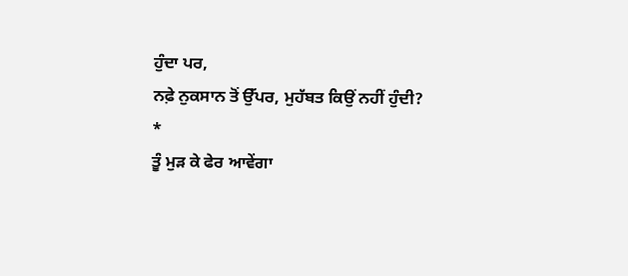ਹੁੰਦਾ ਪਰ,
ਨਫ਼ੇ ਨੁਕਸਾਨ ਤੋਂ ਉੱਪਰ, ਮੁਹੱਬਤ ਕਿਉਂ ਨਹੀਂ ਹੁੰਦੀ?
*
ਤੂੰ ਮੁੜ ਕੇ ਫੇਰ ਆਵੇਂਗਾ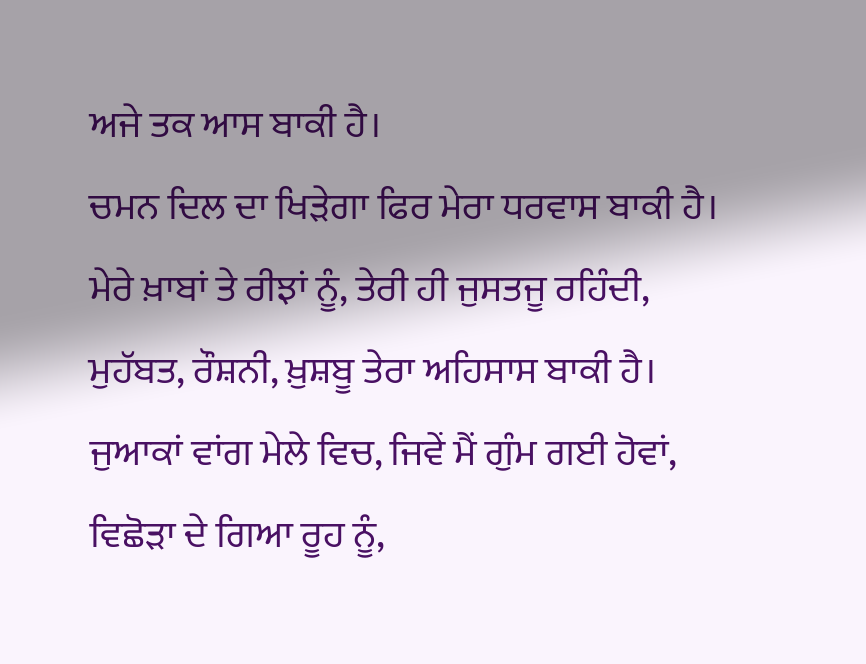ਅਜੇ ਤਕ ਆਸ ਬਾਕੀ ਹੈ।
ਚਮਨ ਦਿਲ ਦਾ ਖਿੜੇਗਾ ਫਿਰ ਮੇਰਾ ਧਰਵਾਸ ਬਾਕੀ ਹੈ।
ਮੇਰੇ ਖ਼ਾਬਾਂ ਤੇ ਰੀਝਾਂ ਨੂੰ, ਤੇਰੀ ਹੀ ਜੁਸਤਜੂ ਰਹਿੰਦੀ,
ਮੁਹੱਬਤ, ਰੌਸ਼ਨੀ, ਖ਼ੁਸ਼ਬੂ ਤੇਰਾ ਅਹਿਸਾਸ ਬਾਕੀ ਹੈ।
ਜੁਆਕਾਂ ਵਾਂਗ ਮੇਲੇ ਵਿਚ, ਜਿਵੇਂ ਮੈਂ ਗੁੰਮ ਗਈ ਹੋਵਾਂ,
ਵਿਛੋੜਾ ਦੇ ਗਿਆ ਰੂਹ ਨੂੰ,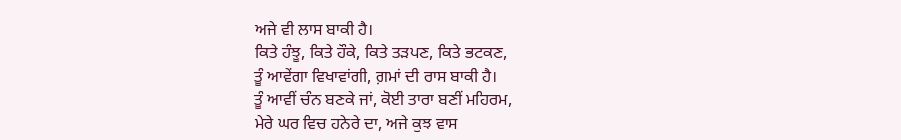ਅਜੇ ਵੀ ਲਾਸ ਬਾਕੀ ਹੈ।
ਕਿਤੇ ਹੰਝੂ, ਕਿਤੇ ਹੌਕੇ, ਕਿਤੇ ਤੜਪਣ, ਕਿਤੇ ਭਟਕਣ,
ਤੂੰ ਆਵੇਂਗਾ ਵਿਖਾਵਾਂਗੀ, ਗ਼ਮਾਂ ਦੀ ਰਾਸ ਬਾਕੀ ਹੈ।
ਤੂੰ ਆਵੀਂ ਚੰਨ ਬਣਕੇ ਜਾਂ, ਕੋਈ ਤਾਰਾ ਬਣੀਂ ਮਹਿਰਮ,
ਮੇਰੇ ਘਰ ਵਿਚ ਹਨੇਰੇ ਦਾ, ਅਜੇ ਕੁਝ ਵਾਸ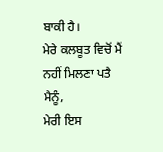ਬਾਕੀ ਹੈ।
ਮੇਰੇ ਕਲਬੂਤ ਵਿਚੋਂ ਮੈਂ ਨਹੀਂ ਮਿਲਣਾ ਪਤੈ ਮੈਨੂੰ,
ਮੇਰੀ ਇਸ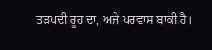ਤੜਪਦੀ ਰੂਹ ਦਾ, ਅਜੇ ਪਰਵਾਸ ਬਾਕੀ ਹੈ।